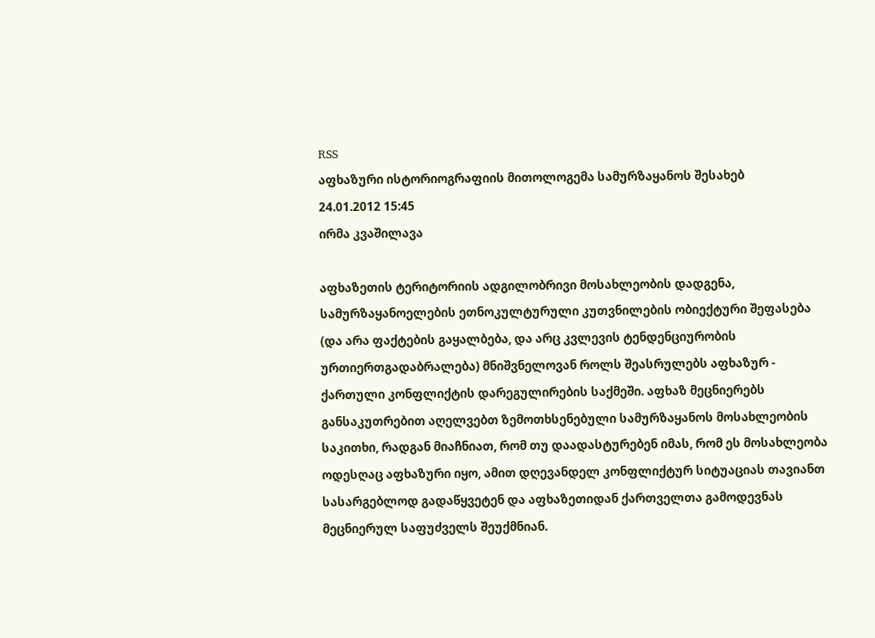RSS
აფხაზური ისტორიოგრაფიის მითოლოგემა სამურზაყანოს შესახებ
24.01.2012 15:45
ირმა კვაშილავა

აფხაზეთის ტერიტორიის ადგილობრივი მოსახლეობის დადგენა, სამურზაყანოელების ეთნოკულტურული კუთვნილების ობიექტური შეფასება (და არა ფაქტების გაყალბება, და არც კვლევის ტენდენციურობის ურთიერთგადაბრალება) მნიშვნელოვან როლს შეასრულებს აფხაზურ - ქართული კონფლიქტის დარეგულირების საქმეში. აფხაზ მეცნიერებს განსაკუთრებით აღელვებთ ზემოთხსენებული სამურზაყანოს მოსახლეობის საკითხი, რადგან მიაჩნიათ, რომ თუ დაადასტურებენ იმას, რომ ეს მოსახლეობა ოდესღაც აფხაზური იყო, ამით დღევანდელ კონფლიქტურ სიტუაციას თავიანთ სასარგებლოდ გადაწყვეტენ და აფხაზეთიდან ქართველთა გამოდევნას მეცნიერულ საფუძველს შეუქმნიან.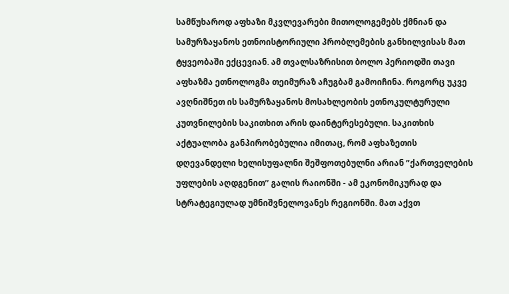სამწუხაროდ აფხაზი მკვლევარები მითოლოგემებს ქმნიან და სამურზაყანოს ეთნოისტორიული პრობლემების განხილვისას მათ ტყვეობაში ექცევიან. ამ თვალსაზრისით ბოლო პერიოდში თავი აფხაზმა ეთნოლოგმა თეიმურაზ აჩუგბამ გამოიჩინა. როგორც უკვე ავღნიშნეთ ის სამურზაყანოს მოსახლეობის ეთნოკულტურული კუთვნილების საკითხით არის დაინტერესებული. საკითხის აქტუალობა განპირობებულია იმითაც, რომ აფხაზეთის დღევანდელი ხელისუფალნი შეშფოთებულნი არიან ”ქართველების უფლების აღდგენით’’ გალის რაიონში - ამ ეკონომიკურად და სტრატეგიულად უმნიშვნელოვანეს რეგიონში. მათ აქვთ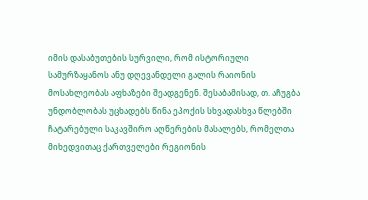იმის დასაბუთების სურვილი, რომ ისტორიული სამურზაყანოს ანუ დღევანდელი გალის რაიონის მოსახლეობას აფხაზები შეადგენენ. შესაბამისად, თ. აჩუგბა უნდობლობას უცხადებს წინა ეპოქის სხვადასხვა წლებში ჩატარებული საკავშირო აღწერების მასალებს, რომელთა მიხედვითაც ქართველები რეგიონის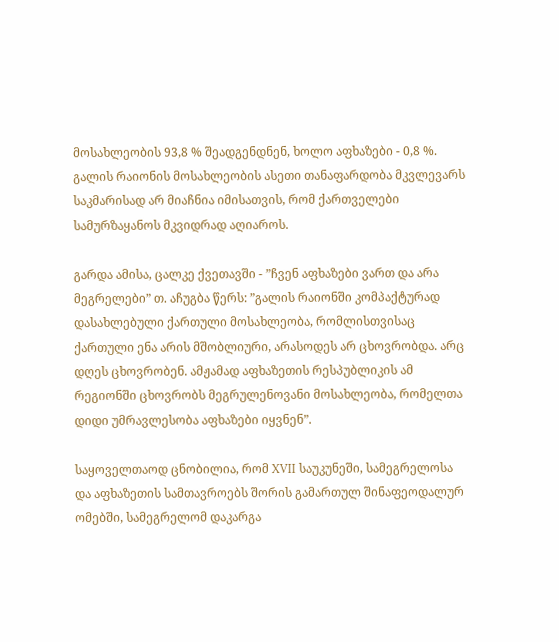მოსახლეობის 93,8 % შეადგენდნენ, ხოლო აფხაზები - 0,8 %. გალის რაიონის მოსახლეობის ასეთი თანაფარდობა მკვლევარს საკმარისად არ მიაჩნია იმისათვის, რომ ქართველები სამურზაყანოს მკვიდრად აღიაროს.

გარდა ამისა, ცალკე ქვეთავში - ”ჩვენ აფხაზები ვართ და არა მეგრელები” თ. აჩუგბა წერს: ”გალის რაიონში კომპაქტურად დასახლებული ქართული მოსახლეობა, რომლისთვისაც ქართული ენა არის მშობლიური, არასოდეს არ ცხოვრობდა. არც დღეს ცხოვრობენ. ამჟამად აფხაზეთის რესპუბლიკის ამ რეგიონში ცხოვრობს მეგრულენოვანი მოსახლეობა, რომელთა დიდი უმრავლესობა აფხაზები იყვნენ”.

საყოველთაოდ ცნობილია, რომ XVII საუკუნეში, სამეგრელოსა და აფხაზეთის სამთავროებს შორის გამართულ შინაფეოდალურ ომებში, სამეგრელომ დაკარგა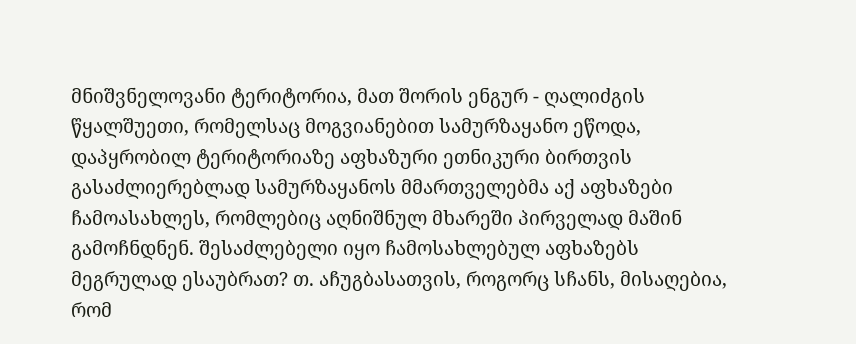მნიშვნელოვანი ტერიტორია, მათ შორის ენგურ - ღალიძგის წყალშუეთი, რომელსაც მოგვიანებით სამურზაყანო ეწოდა, დაპყრობილ ტერიტორიაზე აფხაზური ეთნიკური ბირთვის გასაძლიერებლად სამურზაყანოს მმართველებმა აქ აფხაზები ჩამოასახლეს, რომლებიც აღნიშნულ მხარეში პირველად მაშინ გამოჩნდნენ. შესაძლებელი იყო ჩამოსახლებულ აფხაზებს მეგრულად ესაუბრათ? თ. აჩუგბასათვის, როგორც სჩანს, მისაღებია, რომ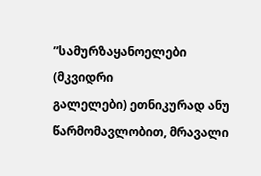”სამურზაყანოელები (მკვიდრი
გალელები) ეთნიკურად ანუ წარმომავლობით, მრავალი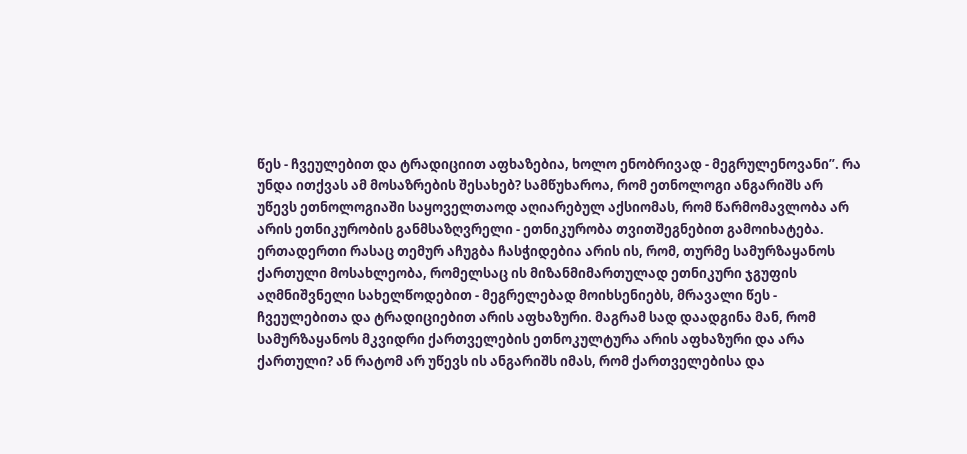წეს - ჩვეულებით და ტრადიციით აფხაზებია, ხოლო ენობრივად - მეგრულენოვანი”. რა უნდა ითქვას ამ მოსაზრების შესახებ? სამწუხაროა, რომ ეთნოლოგი ანგარიშს არ უწევს ეთნოლოგიაში საყოველთაოდ აღიარებულ აქსიომას, რომ წარმომავლობა არ არის ეთნიკურობის განმსაზღვრელი - ეთნიკურობა თვითშეგნებით გამოიხატება. ერთადერთი რასაც თემურ აჩუგბა ჩასჭიდებია არის ის, რომ, თურმე სამურზაყანოს ქართული მოსახლეობა, რომელსაც ის მიზანმიმართულად ეთნიკური ჯგუფის აღმნიშვნელი სახელწოდებით - მეგრელებად მოიხსენიებს, მრავალი წეს - ჩვეულებითა და ტრადიციებით არის აფხაზური. მაგრამ სად დაადგინა მან, რომ სამურზაყანოს მკვიდრი ქართველების ეთნოკულტურა არის აფხაზური და არა ქართული? ან რატომ არ უწევს ის ანგარიშს იმას, რომ ქართველებისა და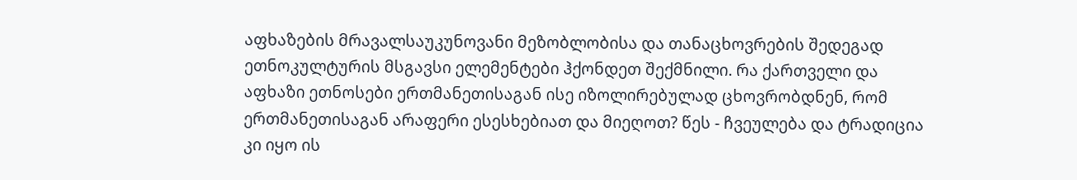აფხაზების მრავალსაუკუნოვანი მეზობლობისა და თანაცხოვრების შედეგად ეთნოკულტურის მსგავსი ელემენტები ჰქონდეთ შექმნილი. რა ქართველი და აფხაზი ეთნოსები ერთმანეთისაგან ისე იზოლირებულად ცხოვრობდნენ, რომ ერთმანეთისაგან არაფერი ესესხებიათ და მიეღოთ? წეს - ჩვეულება და ტრადიცია კი იყო ის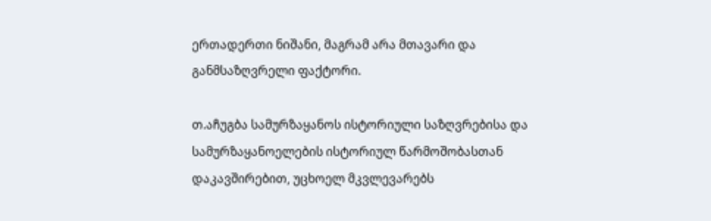ერთადერთი ნიშანი, მაგრამ არა მთავარი და განმსაზღვრელი ფაქტორი.

თ.აჩუგბა სამურზაყანოს ისტორიული საზღვრებისა და სამურზაყანოელების ისტორიულ წარმოშობასთან დაკავშირებით, უცხოელ მკვლევარებს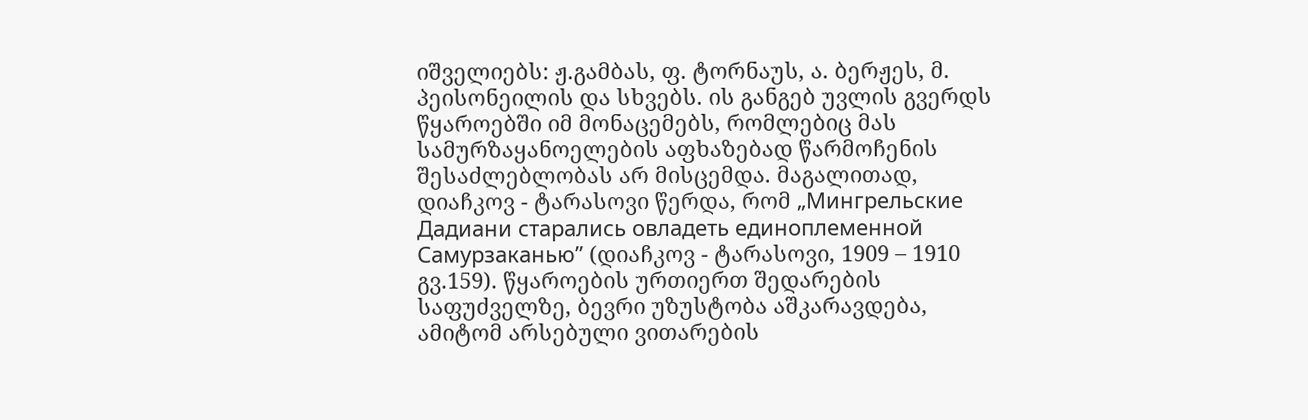იშველიებს: ჟ.გამბას, ფ. ტორნაუს, ა. ბერჟეს, მ. პეისონეილის და სხვებს. ის განგებ უვლის გვერდს წყაროებში იმ მონაცემებს, რომლებიც მას სამურზაყანოელების აფხაზებად წარმოჩენის შესაძლებლობას არ მისცემდა. მაგალითად, დიაჩკოვ - ტარასოვი წერდა, რომ „Мингрельские Дадиани старались овладеть единоплеменной Самурзаканью” (დიაჩკოვ - ტარასოვი, 1909 – 1910 გვ.159). წყაროების ურთიერთ შედარების საფუძველზე, ბევრი უზუსტობა აშკარავდება, ამიტომ არსებული ვითარების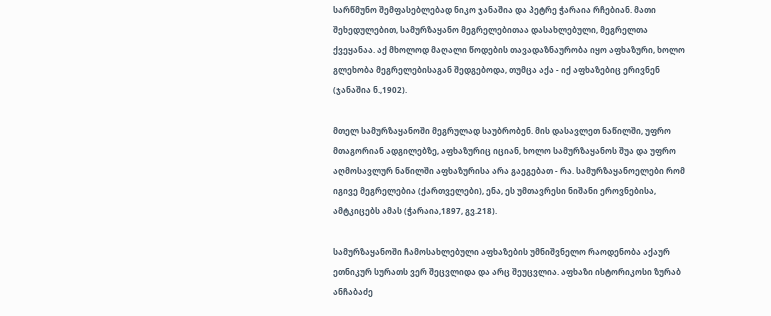სარწმუნო შემფასებლებად ნიკო ჯანაშია და პეტრე ჭარაია რჩებიან. მათი შეხედულებით, სამურზაყანო მეგრელებითაა დასახლებული, მეგრელთა ქვეყანაა. აქ მხოლოდ მაღალი წოდების თავადაზნაურობა იყო აფხაზური, ხოლო გლეხობა მეგრელებისაგან შედგებოდა, თუმცა აქა - იქ აფხაზებიც ერივნენ (ჯანაშია ნ.,1902).

მთელ სამურზაყანოში მეგრულად საუბრობენ. მის დასავლეთ ნაწილში, უფრო მთაგორიან ადგილებზე, აფხაზურიც იციან, ხოლო სამურზაყანოს შუა და უფრო აღმოსავლურ ნაწილში აფხაზურისა არა გაეგებათ - რა. სამურზაყანოელები რომ იგივე მეგრელებია (ქართველები), ენა, ეს უმთავრესი ნიშანი ეროვნებისა, ამტკიცებს ამას (ჭარაია,1897, გვ.218).

სამურზაყანოში ჩამოსახლებული აფხაზების უმნიშვნელო რაოდენობა აქაურ ეთნიკურ სურათს ვერ შეცვლიდა და არც შეუცვლია. აფხაზი ისტორიკოსი ზურაბ ანჩაბაძე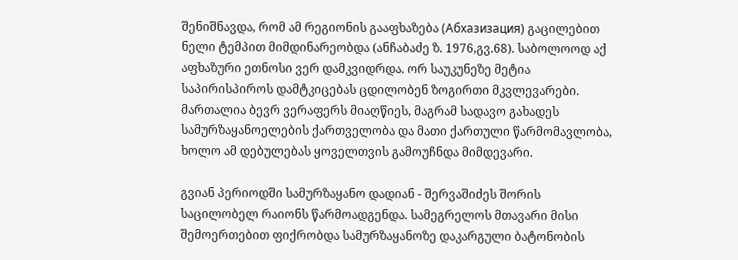შენიშნავდა, რომ ამ რეგიონის გააფხაზება (Абхазизация) გაცილებით ნელი ტემპით მიმდინარეობდა (ანჩაბაძე ზ. 1976,გვ.68). საბოლოოდ აქ აფხაზური ეთნოსი ვერ დამკვიდრდა. ორ საუკუნეზე მეტია საპირისპიროს დამტკიცებას ცდილობენ ზოგირთი მკვლევარები. მართალია ბევრ ვერაფერს მიაღწიეს, მაგრამ სადავო გახადეს სამურზაყანოელების ქართველობა და მათი ქართული წარმომავლობა, ხოლო ამ დებულებას ყოველთვის გამოუჩნდა მიმდევარი.

გვიან პერიოდში სამურზაყანო დადიან - შერვაშიძეს შორის საცილობელ რაიონს წარმოადგენდა. სამეგრელოს მთავარი მისი შემოერთებით ფიქრობდა სამურზაყანოზე დაკარგული ბატონობის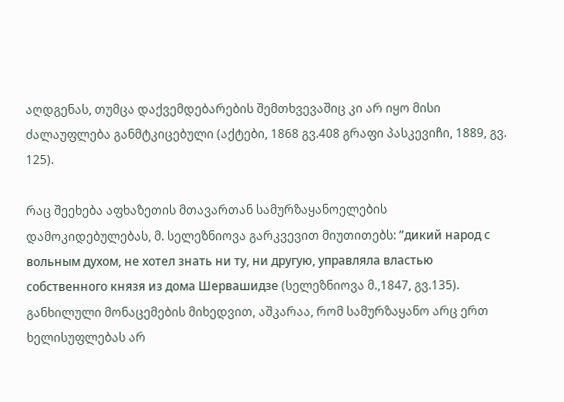აღდგენას, თუმცა დაქვემდებარების შემთხვევაშიც კი არ იყო მისი ძალაუფლება განმტკიცებული (აქტები, 1868 გვ.408 გრაფი პასკევიჩი, 1889, გვ. 125).

რაც შეეხება აფხაზეთის მთავართან სამურზაყანოელების დამოკიდებულებას, მ. სელეზნიოვა გარკვევით მიუთითებს: ”дикий народ с вольным духом, не хотел знать ни ту, ни другую, управляла властью собственного князя из дома Шервашидзе (სელეზნიოვა მ.,1847, გვ.135). განხილული მონაცემების მიხედვით, აშკარაა, რომ სამურზაყანო არც ერთ ხელისუფლებას არ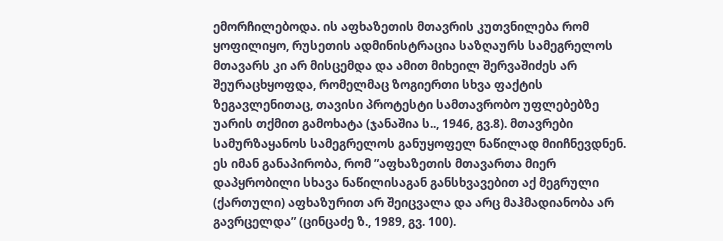ემორჩილებოდა. ის აფხაზეთის მთავრის კუთვნილება რომ ყოფილიყო, რუსეთის ადმინისტრაცია საზღაურს სამეგრელოს მთავარს კი არ მისცემდა და ამით მიხეილ შერვაშიძეს არ შეურაცხყოფდა, რომელმაც ზოგიერთი სხვა ფაქტის ზეგავლენითაც, თავისი პროტესტი სამთავრობო უფლებებზე უარის თქმით გამოხატა (ჯანაშია ს.., 1946, გვ.8). მთავრები სამურზაყანოს სამეგრელოს განუყოფელ ნაწილად მიიჩნევდნენ. ეს იმან განაპირობა, რომ ”აფხაზეთის მთავართა მიერ დაპყრობილი სხავა ნაწილისაგან განსხვავებით აქ მეგრული (ქართული) აფხაზურით არ შეიცვალა და არც მაჰმადიანობა არ გავრცელდა” (ცინცაძე ზ., 1989, გვ. 100).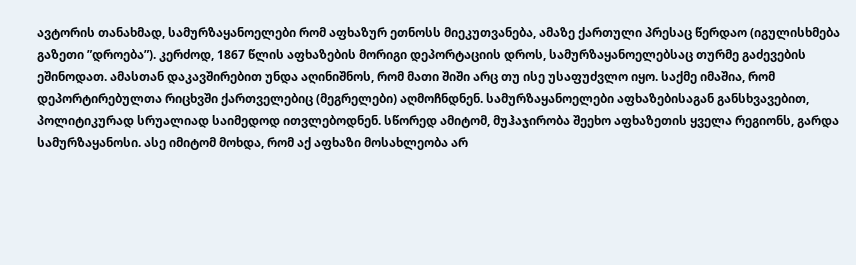ავტორის თანახმად, სამურზაყანოელები რომ აფხაზურ ეთნოსს მიეკუთვანება, ამაზე ქართული პრესაც წერდაო (იგულისხმება გაზეთი ”დროება”). კერძოდ, 1867 წლის აფხაზების მორიგი დეპორტაციის დროს, სამურზაყანოელებსაც თურმე გაძევების ეშინოდათ. ამასთან დაკავშირებით უნდა აღინიშნოს, რომ მათი შიში არც თუ ისე უსაფუძვლო იყო. საქმე იმაშია, რომ დეპორტირებულთა რიცხვში ქართველებიც (მეგრელები) აღმოჩნდნენ. სამურზაყანოელები აფხაზებისაგან განსხვავებით, პოლიტიკურად სრუალიად საიმედოდ ითვლებოდნენ. სწორედ ამიტომ, მუჰაჯირობა შეეხო აფხაზეთის ყველა რეგიონს, გარდა სამურზაყანოსი. ასე იმიტომ მოხდა, რომ აქ აფხაზი მოსახლეობა არ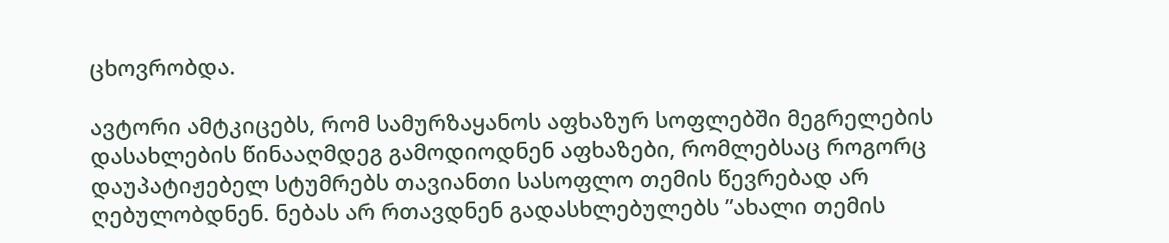ცხოვრობდა.

ავტორი ამტკიცებს, რომ სამურზაყანოს აფხაზურ სოფლებში მეგრელების დასახლების წინააღმდეგ გამოდიოდნენ აფხაზები, რომლებსაც როგორც დაუპატიჟებელ სტუმრებს თავიანთი სასოფლო თემის წევრებად არ ღებულობდნენ. ნებას არ რთავდნენ გადასხლებულებს ”ახალი თემის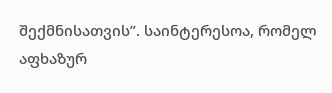შექმნისათვის”. საინტერესოა, რომელ აფხაზურ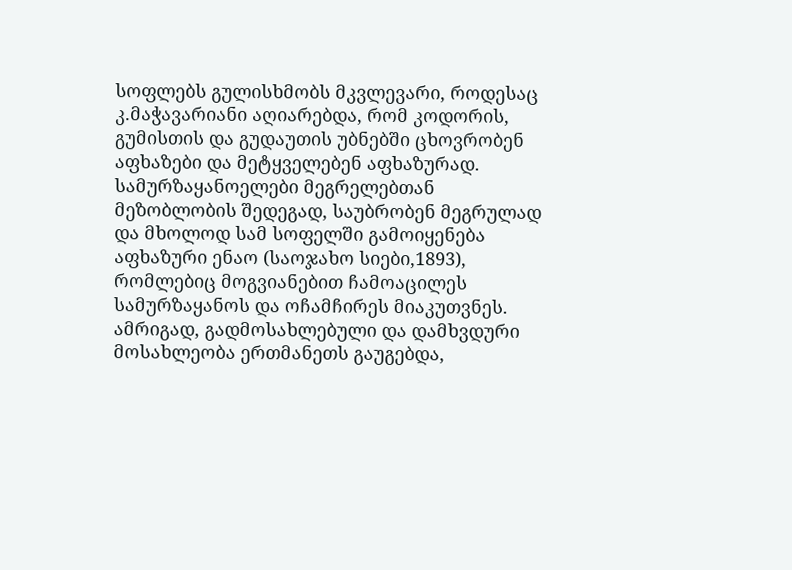სოფლებს გულისხმობს მკვლევარი, როდესაც კ.მაჭავარიანი აღიარებდა, რომ კოდორის, გუმისთის და გუდაუთის უბნებში ცხოვრობენ აფხაზები და მეტყველებენ აფხაზურად. სამურზაყანოელები მეგრელებთან მეზობლობის შედეგად, საუბრობენ მეგრულად და მხოლოდ სამ სოფელში გამოიყენება აფხაზური ენაო (საოჯახო სიები,1893), რომლებიც მოგვიანებით ჩამოაცილეს სამურზაყანოს და ოჩამჩირეს მიაკუთვნეს. ამრიგად, გადმოსახლებული და დამხვდური მოსახლეობა ერთმანეთს გაუგებდა,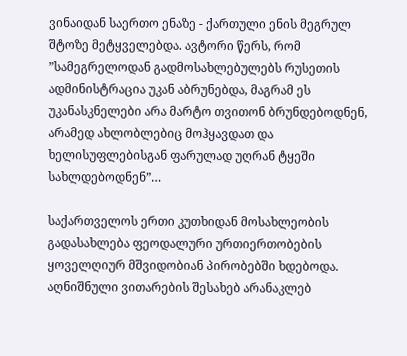ვინაიდან საერთო ენაზე - ქართული ენის მეგრულ შტოზე მეტყველებდა. ავტორი წერს, რომ ”სამეგრელოდან გადმოსახლებულებს რუსეთის ადმინისტრაცია უკან აბრუნებდა, მაგრამ ეს უკანასკნელები არა მარტო თვითონ ბრუნდებოდნენ, არამედ ახლობლებიც მოჰყავდათ და ხელისუფლებისგან ფარულად უღრან ტყეში სახლდებოდნენ”…

საქართველოს ერთი კუთხიდან მოსახლეობის გადასახლება ფეოდალური ურთიერთობების ყოველღიურ მშვიდობიან პირობებში ხდებოდა. აღნიშნული ვითარების შესახებ არანაკლებ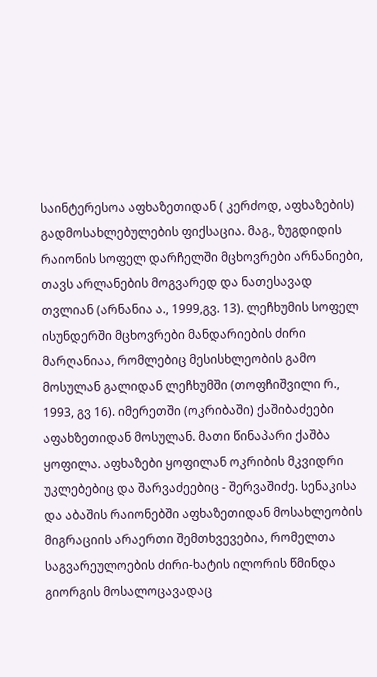საინტერესოა აფხაზეთიდან ( კერძოდ, აფხაზების) გადმოსახლებულების ფიქსაცია. მაგ., ზუგდიდის რაიონის სოფელ დარჩელში მცხოვრები არნანიები, თავს არლანების მოგვარედ და ნათესავად თვლიან (არნანია ა., 1999,გვ. 13). ლეჩხუმის სოფელ ისუნდერში მცხოვრები მანდარიების ძირი მარღანიაა, რომლებიც მესისხლეობის გამო მოსულან გალიდან ლეჩხუმში (თოფჩიშვილი რ., 1993, გვ 16). იმერეთში (ოკრიბაში) ქაშიბაძეები აფახზეთიდან მოსულან. მათი წინაპარი ქაშბა ყოფილა. აფხაზები ყოფილან ოკრიბის მკვიდრი უკლებებიც და შარვაძეებიც - შერვაშიძე. სენაკისა და აბაშის რაიონებში აფხაზეთიდან მოსახლეობის მიგრაციის არაერთი შემთხვევებია, რომელთა საგვარეულოების ძირი-ხატის ილორის წმინდა გიორგის მოსალოცავადაც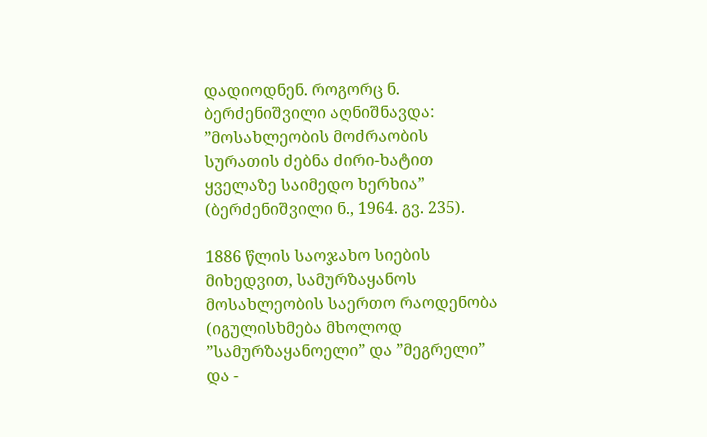დადიოდნენ. როგორც ნ. ბერძენიშვილი აღნიშნავდა: ”მოსახლეობის მოძრაობის სურათის ძებნა ძირი-ხატით ყველაზე საიმედო ხერხია” (ბერძენიშვილი ნ., 1964. გვ. 235).

1886 წლის საოჯახო სიების მიხედვით, სამურზაყანოს მოსახლეობის საერთო რაოდენობა (იგულისხმება მხოლოდ ”სამურზაყანოელი” და ”მეგრელი” და -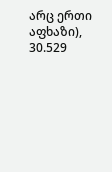არც ერთი აფხაზი), 30.529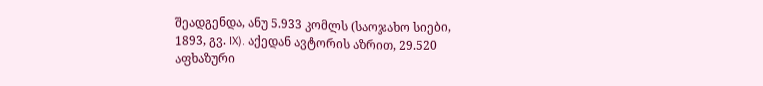შეადგენდა, ანუ 5.933 კომლს (საოჯახო სიები, 1893, გვ. IX). აქედან ავტორის აზრით, 29.520 აფხაზური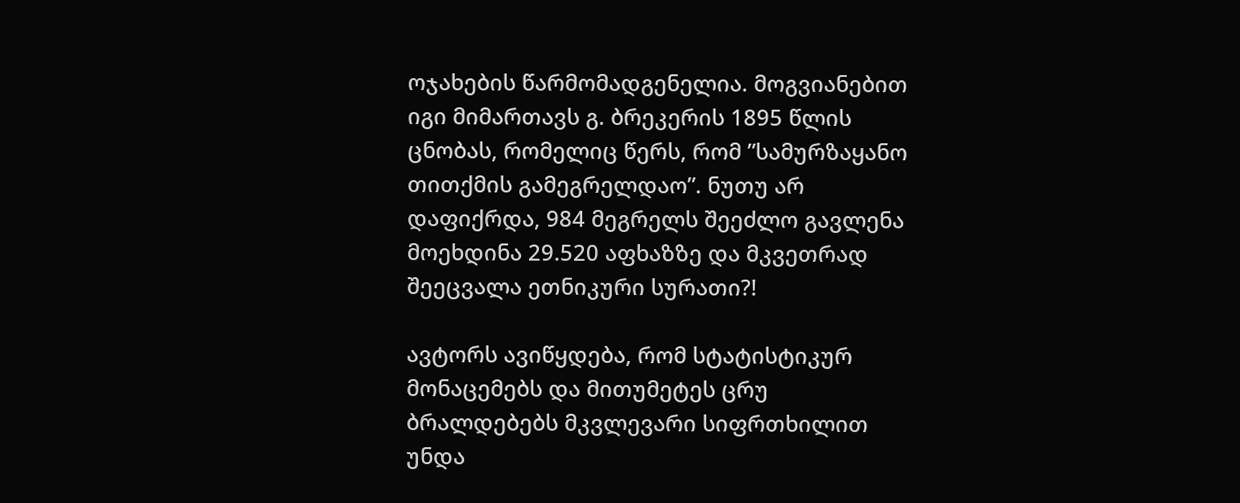ოჯახების წარმომადგენელია. მოგვიანებით იგი მიმართავს გ. ბრეკერის 1895 წლის ცნობას, რომელიც წერს, რომ ”სამურზაყანო თითქმის გამეგრელდაო”. ნუთუ არ დაფიქრდა, 984 მეგრელს შეეძლო გავლენა მოეხდინა 29.520 აფხაზზე და მკვეთრად შეეცვალა ეთნიკური სურათი?!

ავტორს ავიწყდება, რომ სტატისტიკურ მონაცემებს და მითუმეტეს ცრუ ბრალდებებს მკვლევარი სიფრთხილით უნდა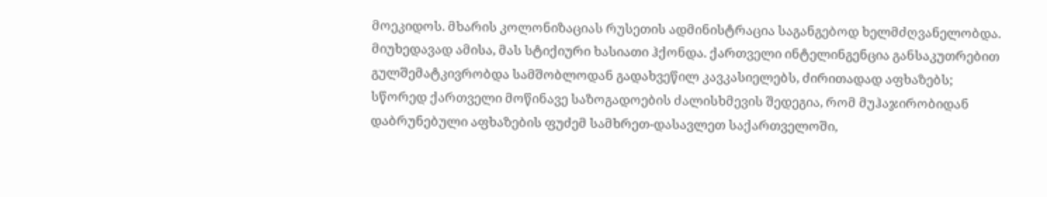მოეკიდოს. მხარის კოლონიზაციას რუსეთის ადმინისტრაცია საგანგებოდ ხელმძღვანელობდა. მიუხედავად ამისა, მას სტიქიური ხასიათი ჰქონდა. ქართველი ინტელინგენცია განსაკუთრებით გულშემატკივრობდა სამშობლოდან გადახვეწილ კავკასიელებს, ძირითადად აფხაზებს; სწორედ ქართველი მოწინავე საზოგადოების ძალისხმევის შედეგია, რომ მუჰაჯირობიდან დაბრუნებული აფხაზების ფუძემ სამხრეთ-დასავლეთ საქართველოში,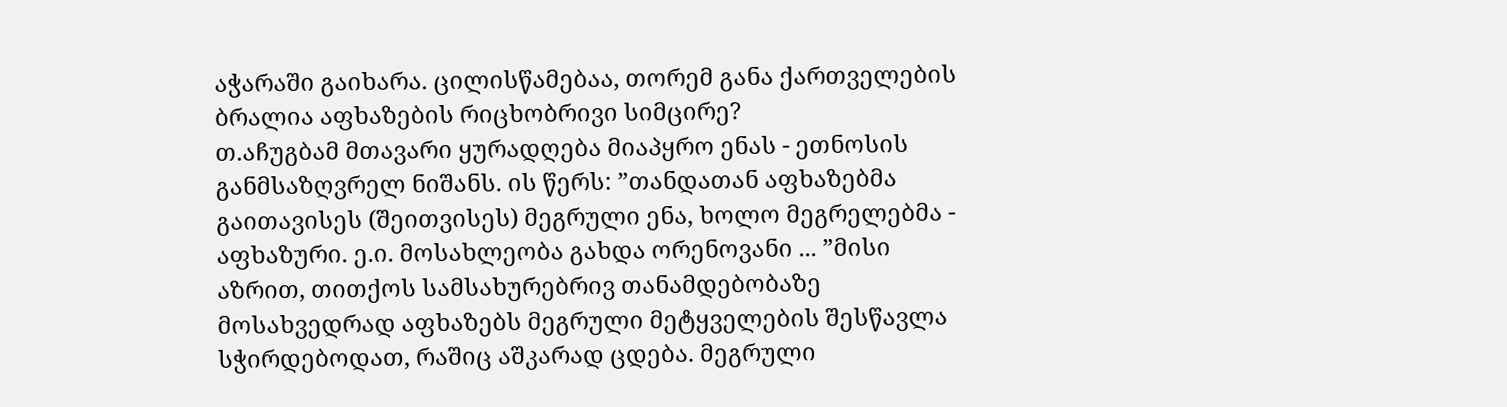აჭარაში გაიხარა. ცილისწამებაა, თორემ განა ქართველების ბრალია აფხაზების რიცხობრივი სიმცირე?
თ.აჩუგბამ მთავარი ყურადღება მიაპყრო ენას - ეთნოსის განმსაზღვრელ ნიშანს. ის წერს: ”თანდათან აფხაზებმა გაითავისეს (შეითვისეს) მეგრული ენა, ხოლო მეგრელებმა - აფხაზური. ე.ი. მოსახლეობა გახდა ორენოვანი ... ”მისი აზრით, თითქოს სამსახურებრივ თანამდებობაზე მოსახვედრად აფხაზებს მეგრული მეტყველების შესწავლა სჭირდებოდათ, რაშიც აშკარად ცდება. მეგრული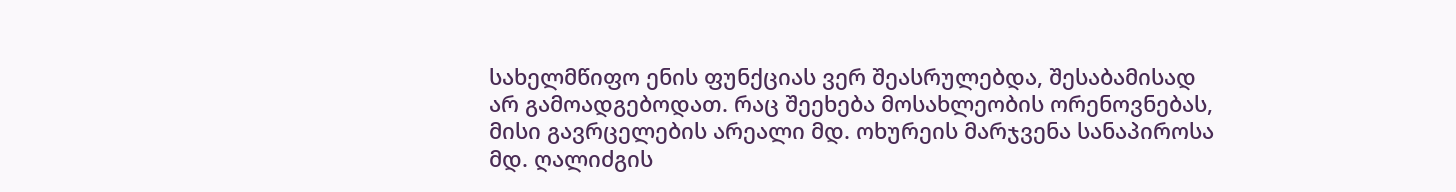სახელმწიფო ენის ფუნქციას ვერ შეასრულებდა, შესაბამისად არ გამოადგებოდათ. რაც შეეხება მოსახლეობის ორენოვნებას, მისი გავრცელების არეალი მდ. ოხურეის მარჯვენა სანაპიროსა მდ. ღალიძგის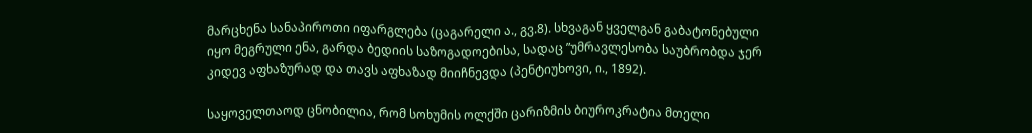მარცხენა სანაპიროთი იფარგლება (ცაგარელი ა., გვ.8). სხვაგან ყველგან გაბატონებული იყო მეგრული ენა, გარდა ბედიის საზოგადოებისა, სადაც ”უმრავლესობა საუბრობდა ჯერ კიდევ აფხაზურად და თავს აფხაზად მიიჩნევდა (პენტიუხოვი, ი., 1892).

საყოველთაოდ ცნობილია, რომ სოხუმის ოლქში ცარიზმის ბიუროკრატია მთელი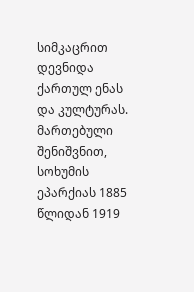სიმკაცრით დევნიდა ქართულ ენას და კულტურას. მართებული შენიშვნით, სოხუმის ეპარქიას 1885 წლიდან 1919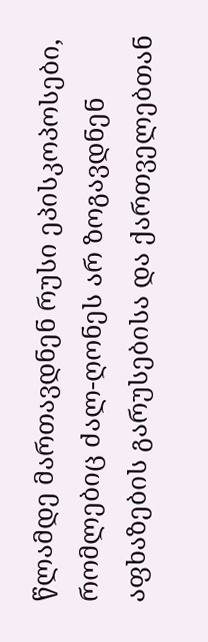წლამდე მართავდნენ რუსი ეპისკოპოსები, რომლებიც ძალ-ღონეს არ ზოგავდნენ აფხაზების გარუსებისა და ქართველებთან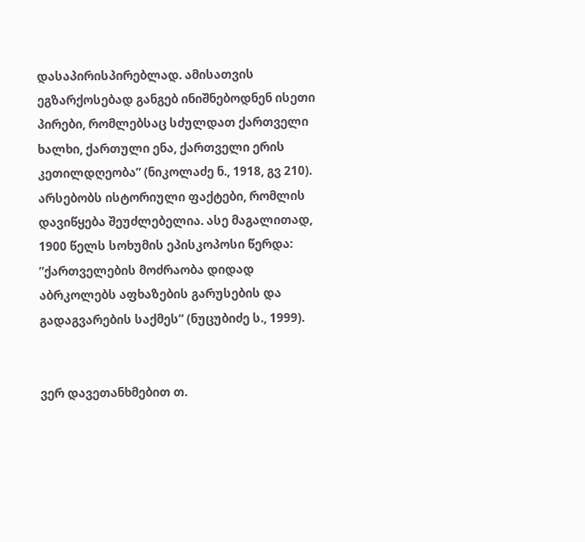დასაპირისპირებლად. ამისათვის ეგზარქოსებად განგებ ინიშნებოდნენ ისეთი პირები, რომლებსაც სძულდათ ქართველი ხალხი, ქართული ენა, ქართველი ერის კეთილდღეობა” (ნიკოლაძე ნ., 1918, გვ 210). არსებობს ისტორიული ფაქტები, რომლის დავიწყება შეუძლებელია. ასე მაგალითად, 1900 წელს სოხუმის ეპისკოპოსი წერდა: ”ქართველების მოძრაობა დიდად აბრკოლებს აფხაზების გარუსების და გადაგვარების საქმეს” (ნუცუბიძე ს., 1999).


ვერ დავეთანხმებით თ.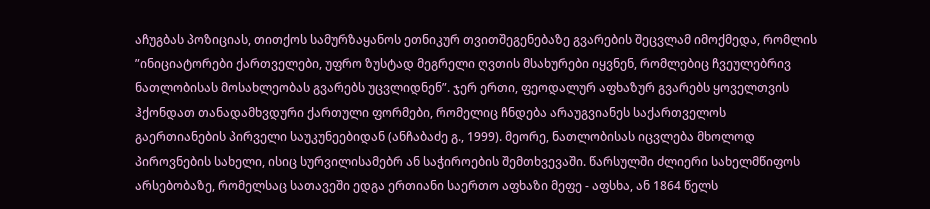აჩუგბას პოზიციას, თითქოს სამურზაყანოს ეთნიკურ თვითშეგენებაზე გვარების შეცვლამ იმოქმედა, რომლის ”ინიციატორები ქართველები, უფრო ზუსტად მეგრელი ღვთის მსახურები იყვნენ, რომლებიც ჩვეულებრივ ნათლობისას მოსახლეობას გვარებს უცვლიდნენ”. ჯერ ერთი, ფეოდალურ აფხაზურ გვარებს ყოველთვის ჰქონდათ თანადამხვდური ქართული ფორმები, რომელიც ჩნდება არაუგვიანეს საქართველოს გაერთიანების პირველი საუკუნეებიდან (ანჩაბაძე გ., 1999). მეორე, ნათლობისას იცვლება მხოლოდ პიროვნების სახელი, ისიც სურვილისამებრ ან საჭიროების შემთხვევაში. წარსულში ძლიერი სახელმწიფოს არსებობაზე, რომელსაც სათავეში ედგა ერთიანი საერთო აფხაზი მეფე - აფსხა, ან 1864 წელს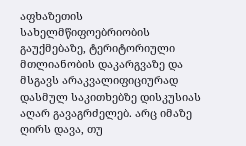აფხაზეთის სახელმწიფოებრიობის გაუქმებაზე, ტერიტორიული მთლიანობის დაკარგვაზე და მსგავს არაკვალიფიციურად დასმულ საკითხებზე დისკუსიას აღარ გავაგრძელებ. არც იმაზე ღირს დავა, თუ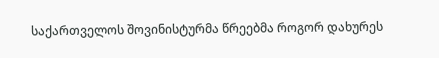საქართველოს შოვინისტურმა წრეებმა როგორ დახურეს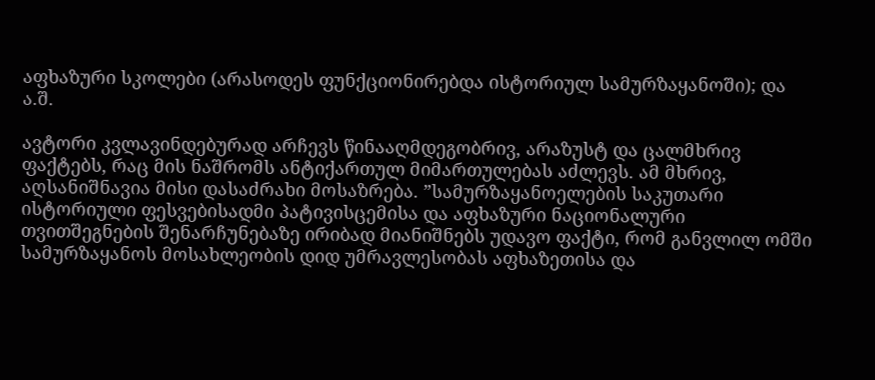აფხაზური სკოლები (არასოდეს ფუნქციონირებდა ისტორიულ სამურზაყანოში); და ა.შ.

ავტორი კვლავინდებურად არჩევს წინააღმდეგობრივ, არაზუსტ და ცალმხრივ ფაქტებს, რაც მის ნაშრომს ანტიქართულ მიმართულებას აძლევს. ამ მხრივ, აღსანიშნავია მისი დასაძრახი მოსაზრება. ”სამურზაყანოელების საკუთარი ისტორიული ფესვებისადმი პატივისცემისა და აფხაზური ნაციონალური თვითშეგნების შენარჩუნებაზე ირიბად მიანიშნებს უდავო ფაქტი, რომ განვლილ ომში სამურზაყანოს მოსახლეობის დიდ უმრავლესობას აფხაზეთისა და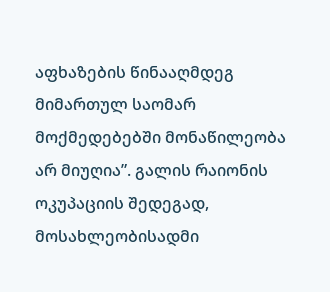აფხაზების წინააღმდეგ მიმართულ საომარ მოქმედებებში მონაწილეობა არ მიუღია”. გალის რაიონის ოკუპაციის შედეგად, მოსახლეობისადმი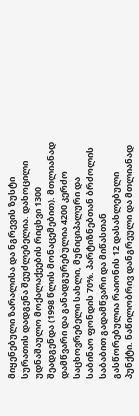მიყენებული ზარალისა და ნგრევის ზუსტი სურათის დადგენა შეუძლებელია. დახოცილი უდნაშაულო მოქალაქეების რიცხვი 1300 შეადგენდა (1998 წლის მონაცემებით). მთლიანად დამწვარი და განადგურებულია 4200 კერძო საცხოვრებელი სახლი, მუნიციპალური და საბინაო ფონდის 70%. პარტიზნებთან ბრძოლის საბაბით გადამწვარი და მიწასთან გასწორებულია რაიონის 12 დასახლებული პუნქტი. ნაწილობრივ დანგრეული და მთლიანად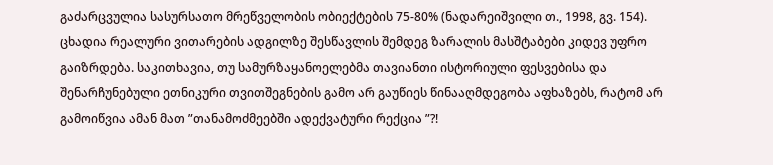გაძარცვულია სასურსათო მრეწველობის ობიექტების 75-80% (ნადარეიშვილი თ., 1998, გვ. 154). ცხადია რეალური ვითარების ადგილზე შესწავლის შემდეგ ზარალის მასშტაბები კიდევ უფრო გაიზრდება. საკითხავია, თუ სამურზაყანოელებმა თავიანთი ისტორიული ფესვებისა და შენარჩუნებული ეთნიკური თვითშეგნების გამო არ გაუწიეს წინააღმდეგობა აფხაზებს, რატომ არ გამოიწვია ამან მათ ”თანამოძმეებში ადექვატური რექცია ”?!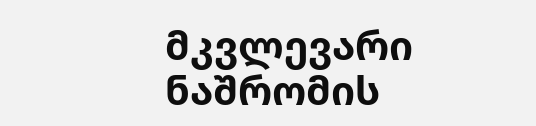მკვლევარი ნაშრომის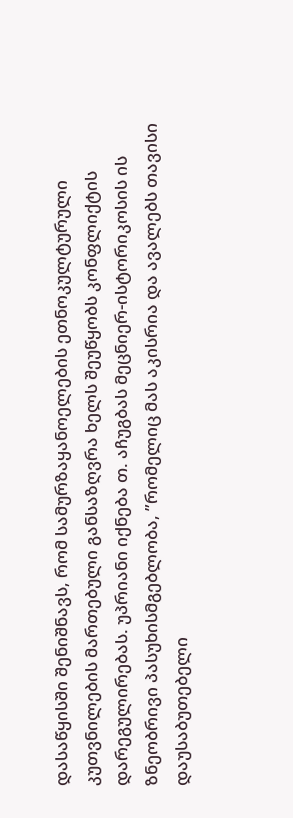დასაწყისში შენიშნავს, რომ სამურზაყანოელების ეთნოკულტურული კუთვნილების მართებული განსაზღვრა ხელს შეუწყობს კონფლიქტის დარეგულირებას. უპრიანი იქნება თ. აჩუგბას მეცნიერ-ისტორიკოსის ის ზნეობრივი პასუხისმგებლობა, ”რომელიც მას აკისრია და ავალებს თავისი დაუსაბუთებელი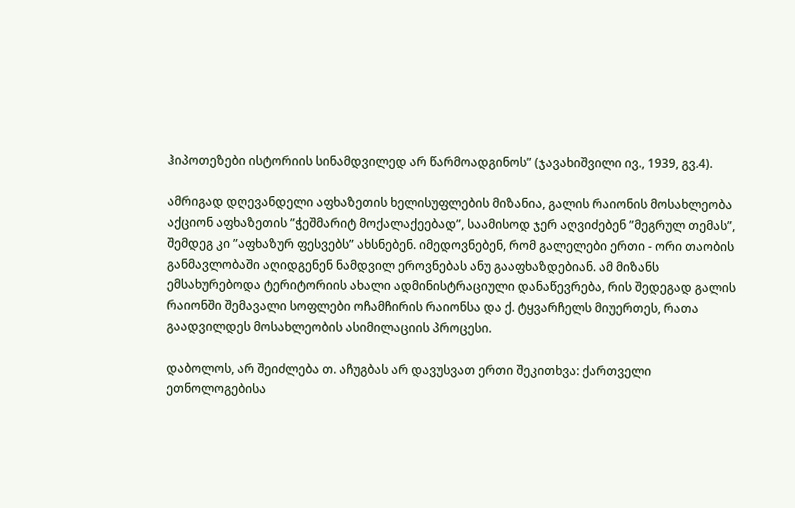ჰიპოთეზები ისტორიის სინამდვილედ არ წარმოადგინოს” (ჯავახიშვილი ივ., 1939, გვ.4).

ამრიგად დღევანდელი აფხაზეთის ხელისუფლების მიზანია, გალის რაიონის მოსახლეობა აქციონ აფხაზეთის ”ჭეშმარიტ მოქალაქეებად”, საამისოდ ჯერ აღვიძებენ ”მეგრულ თემას”, შემდეგ კი ”აფხაზურ ფესვებს” ახსნებენ. იმედოვნებენ, რომ გალელები ერთი - ორი თაობის განმავლობაში აღიდგენენ ნამდვილ ეროვნებას ანუ გააფხაზდებიან. ამ მიზანს ემსახურებოდა ტერიტორიის ახალი ადმინისტრაციული დანაწევრება, რის შედეგად გალის რაიონში შემავალი სოფლები ოჩამჩირის რაიონსა და ქ. ტყვარჩელს მიუერთეს, რათა გაადვილდეს მოსახლეობის ასიმილაციის პროცესი.

დაბოლოს, არ შეიძლება თ. აჩუგბას არ დავუსვათ ერთი შეკითხვა: ქართველი ეთნოლოგებისა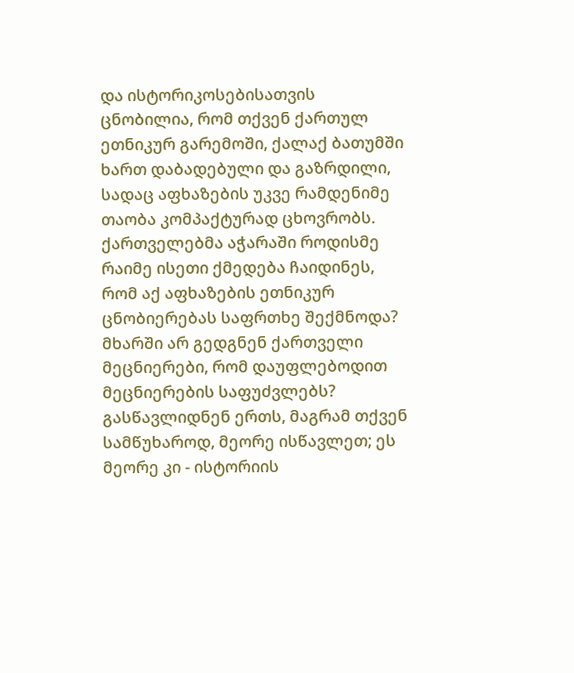და ისტორიკოსებისათვის ცნობილია, რომ თქვენ ქართულ ეთნიკურ გარემოში, ქალაქ ბათუმში ხართ დაბადებული და გაზრდილი, სადაც აფხაზების უკვე რამდენიმე თაობა კომპაქტურად ცხოვრობს. ქართველებმა აჭარაში როდისმე რაიმე ისეთი ქმედება ჩაიდინეს, რომ აქ აფხაზების ეთნიკურ ცნობიერებას საფრთხე შექმნოდა? მხარში არ გედგნენ ქართველი მეცნიერები, რომ დაუფლებოდით მეცნიერების საფუძვლებს? გასწავლიდნენ ერთს, მაგრამ თქვენ სამწუხაროდ, მეორე ისწავლეთ; ეს მეორე კი - ისტორიის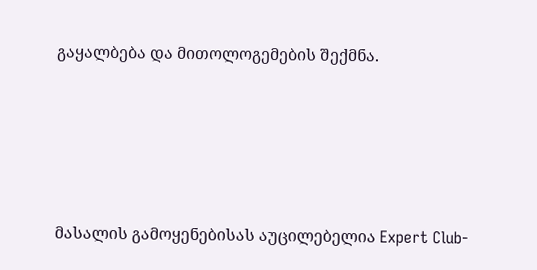გაყალბება და მითოლოგემების შექმნა.





მასალის გამოყენებისას აუცილებელია Expert Club-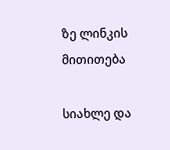ზე ლინკის მითითება

სიახლე და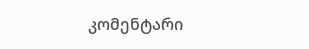კომენტარი